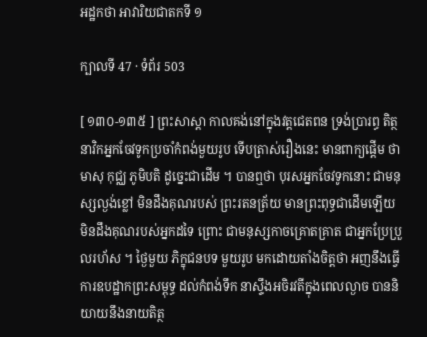អដ្ឋកថា អាវារិយជាតកទី ១

ក្បាលទី 47 · ទំព័រ 503

[ ១៣០-១៣៥ ] ព្រះសាស្តា កាលគង់នៅក្នុងវត្តជេតពន ទ្រង់ប្រារព្ធ តិត្ថនាវិកអ្នកចែវទូកប្រចាំកំពង់មួយរូប ទើបត្រាស់រឿងនេះ មានពាក្យផ្តើម ថា មាសុ កុជ្ឈ ភូមិបតិ ដូច្នេះជាដើម ។ បានឮថា បុរសអ្នកចែវទូកនោះ ជាមនុស្សល្ងង់ខ្លៅ មិនដឹងគុណរបស់ ព្រះរតនត្រ័យ មានព្រះពុទ្ធជាដើមឡើយ មិនដឹងគុណរបស់អ្នកដទៃ ព្រោះ ជាមនុស្សកាចគ្រោតគ្រាត ជាអ្នកប្រែប្រួលរហ័ស ។ ថ្ងៃមួយ ភិក្ខុជនបទ មួយរូប មកដោយតាំងចិត្តថា អញនឹងធ្វើការឧបដ្ឋាកព្រះសម្ពុទ្ធ ដល់កំពង់ទឹក នាស្ទឹងអចិរវតីក្នុងពេលល្ងាច បាននិយាយនឹងនាយតិត្ថ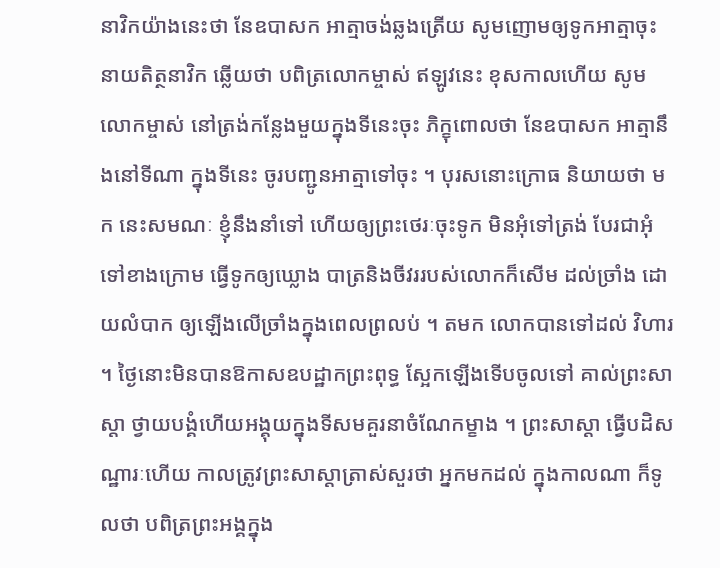នាវិកយ៉ាងនេះថា នែឧបាសក អាត្មាចង់ឆ្លងត្រើយ សូមញោមឲ្យទូកអាត្មាចុះ នាយតិត្ថនាវិក ឆ្លើយថា បពិត្រលោកម្ចាស់ ឥឡូវនេះ ខុសកាលហើយ សូមលោកម្ចាស់ នៅត្រង់កន្លែងមួយក្នុងទីនេះចុះ ភិក្ខុពោលថា នែឧបាសក អាត្មានឹងនៅទីណា ក្នុងទីនេះ ចូរបញ្ជូនអាត្មាទៅចុះ ។ បុរសនោះក្រោធ និយាយថា មក នេះសមណៈ ខ្ញុំនឹងនាំទៅ ហើយឲ្យព្រះថេរៈចុះទូក មិនអុំទៅត្រង់ បែរជាអុំ ទៅខាងក្រោម ធ្វើទូកឲ្យឃ្លោង បាត្រនិងចីវររបស់លោកក៏សើម ដល់ច្រាំង ដោយលំបាក ឲ្យឡើងលើច្រាំងក្នុងពេលព្រលប់ ។ តមក លោកបានទៅដល់ វិហារ ។ ថ្ងៃនោះមិនបានឱកាសឧបដ្ឋាកព្រះពុទ្ធ ស្អែកឡើងទើបចូលទៅ គាល់ព្រះសាស្តា ថ្វាយបង្គំហើយអង្គុយក្នុងទីសមគួរនាចំណែកម្ខាង ។ ព្រះសាស្តា ធ្វើបដិសណ្ឋារៈហើយ កាលត្រូវព្រះសាស្តាត្រាស់សួរថា អ្នកមកដល់ ក្នុងកាលណា ក៏ទូលថា បពិត្រព្រះអង្គក្នុង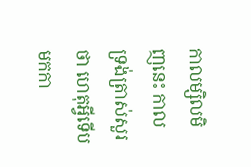កាលម្សិលមិញនេះ កាល ទ្រង់ត្រាស់សួរថា ហេតុអ្វីទើបមកកា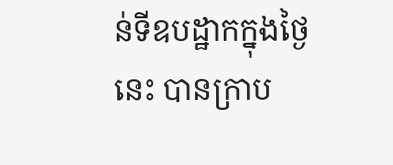ន់ទីឧបដ្ឋាកក្នុងថ្ងៃនេះ បានក្រាប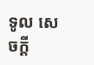ទូល សេចក្តី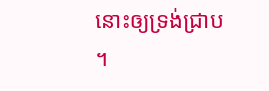នោះឲ្យទ្រង់ជ្រាប ។